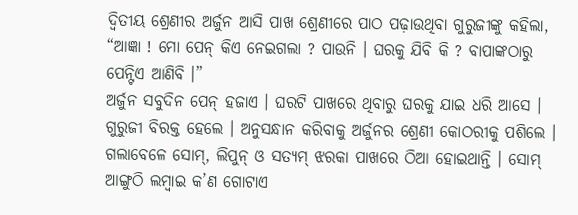ଦ୍ୱିତୀୟ ଶ୍ରେଣୀର ଅର୍ଜୁନ ଆସି ପାଖ ଶ୍ରେଣୀରେ ପାଠ ପଢ଼ାଉଥିବା ଗୁରୁଜୀଙ୍କୁ କହିଲା, “ଆଜ୍ଞା ! ମୋ ପେନ୍ କିଏ ନେଇଗଲା ? ପାଉନି । ଘରକୁ ଯିବି କି ? ବାପାଙ୍କଠାରୁ ପେନ୍ଟିଏ ଆଣିବି ।”
ଅର୍ଜୁନ ସବୁଦିନ ପେନ୍ ହଜାଏ । ଘରଟି ପାଖରେ ଥିବାରୁ ଘରକୁ ଯାଇ ଧରି ଆସେ । ଗୁରୁଜୀ ବିରକ୍ତ ହେଲେ । ଅନୁସନ୍ଧାନ କରିବାକୁ ଅର୍ଜୁନର ଶ୍ରେଣୀ କୋଠରୀକୁ ପଶିଲେ । ଗଲାବେଳେ ସୋମ୍, ଲିପୁନ୍ ଓ ସତ୍ୟମ୍ ଝରକା ପାଖରେ ଠିଆ ହୋଇଥାନ୍ତି । ସୋମ୍ ଆଙ୍ଗୁଠି ଲମ୍ୱାଇ କ’ଣ ଗୋଟାଏ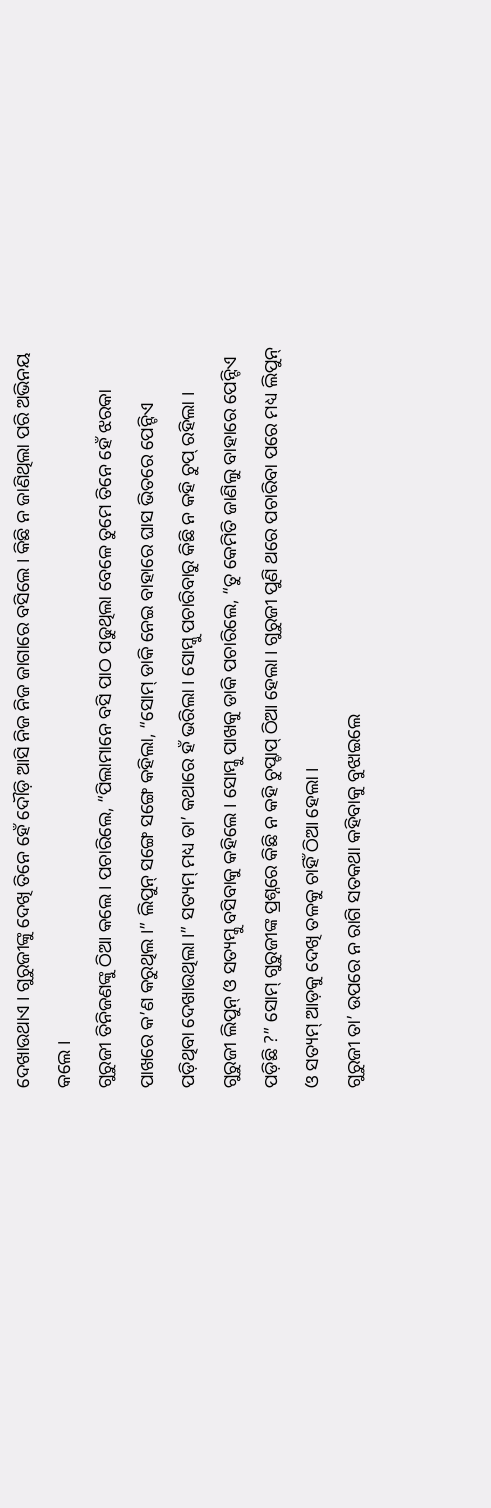ଦେଖାଉଥାଏ । ଗୁରୁଜୀଙ୍କୁ ଦେଖି ତିନେ ହେଁ ଦୌଡ଼ି ଆସି ନିଜ ନିଜ ଜାଗାରେ ବସିଲେ । କିଛି ନ ଜାଣିଥିଲା ପରି ଅଭିନୟ କଲେ ।
ଗୁରୁଜୀ ତିନିଜଣଙ୍କୁ ଠିଆ କଲେ । ପଚାରିଲେ, “ପିଲାମାନେ ବସି ପାଠ ପଢୁଥିଲା ବେଳେ ତୁମେ ତିନେ ହେଁ ଝରକା ପାଖରେ କ’ଣ କରୁଥିଲ ।” ଲିପୁନ୍ ସଙ୍ଗେ ସଙ୍ଗେ କହିଲା, “ସୋମ୍ ଡାକି ନେଇ ବାହାରେ ଘାସ ଭିତରେ ପେନ୍ଟିଏ ପଡ଼ିଥିବା ଦେଖାଉଥିଲା ।” ସତ୍ୟମ୍ ମଧ୍ୟ ତା’ କଥାରେ ହଁ ଭରିଲା । ସୋମ୍କୁ ପଚାରିବାରୁ କିଛି ନ କହି ଚୁପ୍ ରହିଲା ।
ଗୁରୁଜୀ ଲିପୁନ୍ ଓ ସତ୍ୟମ୍କୁ ବସିବାକୁ କହିଲେ । ସୋମ୍କୁ ପାଖକୁ ଡାକି ପଚାରିଲେ, “ତୁ କେମିତି ଜାଣିଲୁ ବାହାରେ ପେନ୍ଟିଏ ପଡ଼ିଛି ?” ସୋମ୍ ଗୁରୁଜୀଙ୍କ ପ୍ରଶ୍ନରେ କିଛି ନ କହି ଚୁପ୍ଚାପ୍ ଠିଆ ହେଲା । ଗୁରୁଜୀ ପୁଣି ଥରେ ପଚାରିବା ପରେ ମଧ୍ୟ ଲିପୁନ୍ ଓ ସତ୍ୟମ୍ ଆଡ଼କୁ ଦେଖି ତଳକୁ ଚାହିଁ ଠିଆ ହେଲା ।
ଗୁରୁଜୀ ତା’ ଉପରେ ନ ରାଗି ସତକଥା କହିବାକୁ ବୁଝାଇଲେ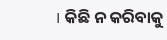। କିଛି ନ କରିବାକୁ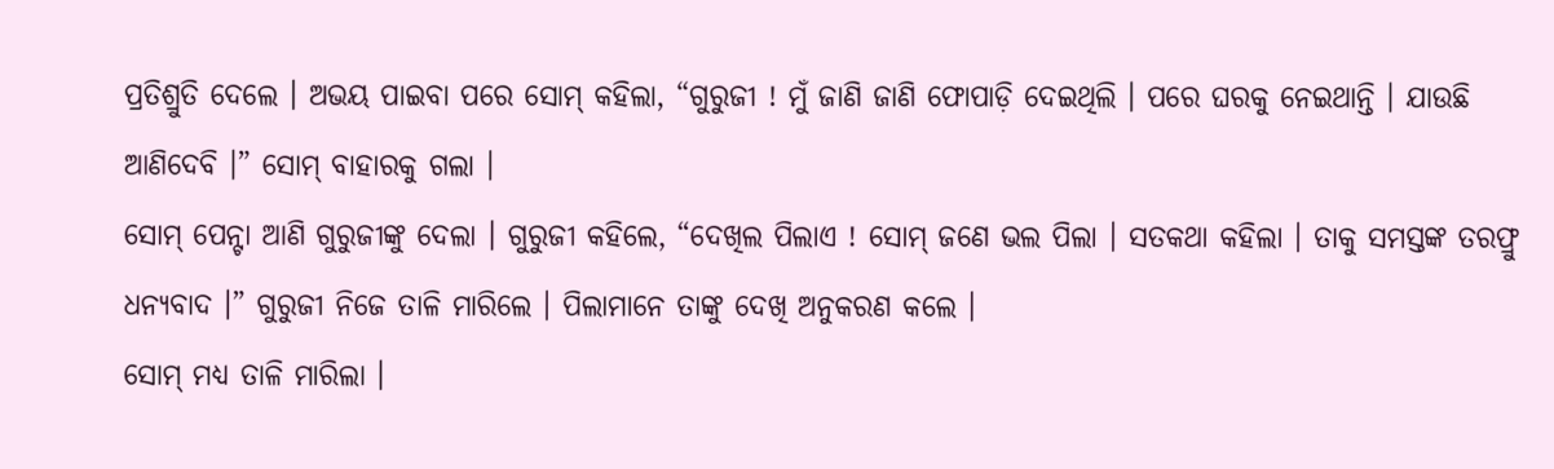ପ୍ରତିଶ୍ରୁତି ଦେଲେ । ଅଭୟ ପାଇବା ପରେ ସୋମ୍ କହିଲା, “ଗୁରୁଜୀ ! ମୁଁ ଜାଣି ଜାଣି ଫୋପାଡ଼ି ଦେଇଥିଲି । ପରେ ଘରକୁ ନେଇଥାନ୍ତି । ଯାଉଛି ଆଣିଦେବି ।” ସୋମ୍ ବାହାରକୁ ଗଲା ।
ସୋମ୍ ପେନ୍ଟା ଆଣି ଗୁରୁଜୀଙ୍କୁ ଦେଲା । ଗୁରୁଜୀ କହିଲେ, “ଦେଖିଲ ପିଲାଏ ! ସୋମ୍ ଜଣେ ଭଲ ପିଲା । ସତକଥା କହିଲା । ତାକୁ ସମସ୍ତଙ୍କ ତରଫ୍ରୁ ଧନ୍ୟବାଦ ।” ଗୁରୁଜୀ ନିଜେ ତାଳି ମାରିଲେ । ପିଲାମାନେ ତାଙ୍କୁ ଦେଖି ଅନୁକରଣ କଲେ ।
ସୋମ୍ ମଧ୍ୟ ତାଳି ମାରିଲା ।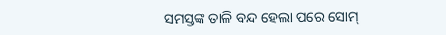ସମସ୍ତଙ୍କ ତାଳି ବନ୍ଦ ହେଲା ପରେ ସୋମ୍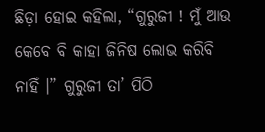ଛିଡ଼ା ହୋଇ କହିଲା, “ଗୁରୁଜୀ ! ମୁଁ ଆଉ କେବେ ବି କାହା ଜିନିଷ ଲୋଭ କରିବି ନାହିଁ ।” ଗୁରୁଜୀ ତା’ ପିଠି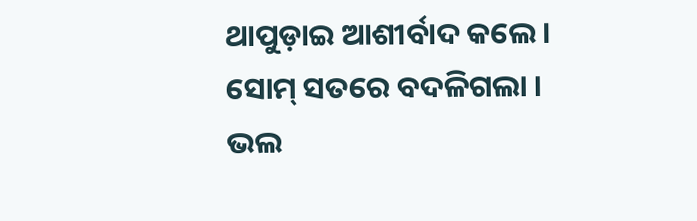ଥାପୁଡ଼ାଇ ଆଶୀର୍ବାଦ କଲେ । ସୋମ୍ ସତରେ ବଦଳିଗଲା । ଭଲ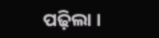ପଢ଼ିଲା ।